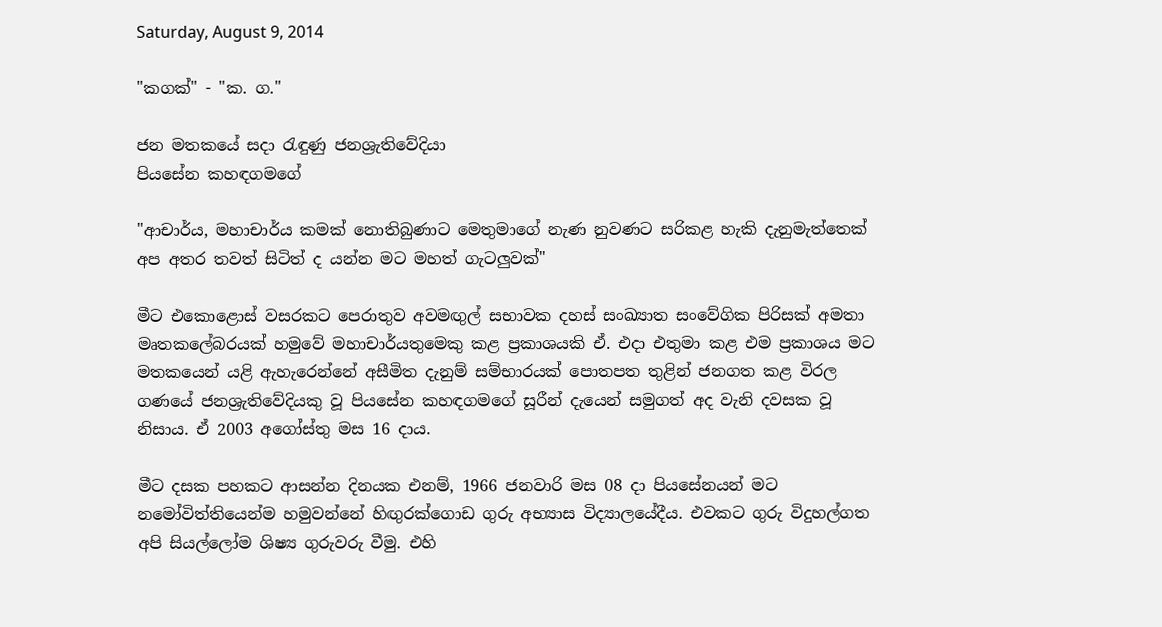Saturday, August 9, 2014

"කගක්‌" - "ක. ග."

ජන මතකයේ සදා රැඳුණු ජනශ්‍රැතිවේදියා
පියසේන කහඳගමගේ

"ආචාර්ය, මහාචාර්ය කමක්‌ නොතිබුණාට මෙතුමාගේ නැණ නුවණට සරිකළ හැකි දැනුමැත්තෙක්‌ අප අතර තවත් සිටිත් ද යන්න මට මහත් ගැටලුවක්‌"

මීට එකොළොස්‌ වසරකට පෙරාතුව අවමඟුල් සභාවක දහස්‌ සංඛ්‍යාත සංවේගික පිරිසක්‌ අමතා මෘතකලේබරයක්‌ හමුවේ මහාචාර්යතුමෙකු කළ ප්‍රකාශයකි ඒ. එදා එතුමා කළ එම ප්‍රකාශය මට මතකයෙන් යළි ඇහැරෙන්නේ අසීමිත දැනුම් සම්භාරයක්‌ පොතපත තුළින් ජනගත කළ විරල ගණයේ ජනශ්‍රැතිවේදියකු වූ පියසේන කහඳගමගේ සූරීන් දැයෙන් සමුගත් අද වැනි දවසක වූ නිසාය. ඒ 2003 අගෝස්‌තු මස 16 දාය.

මීට දසක පහකට ආසන්න දිනයක එනම්, 1966 ජනවාරි මස 08 දා පියසේනයන් මට නමෝවිත්තියෙන්ම හමුවන්නේ හිඟුරක්‌ගොඩ ගුරු අභ්‍යාස විද්‍යාලයේදීය. එවකට ගුරු විදුහල්ගත අපි සියල්ලෝම ශිෂ්‍ය ගුරුවරු වීමු. එහි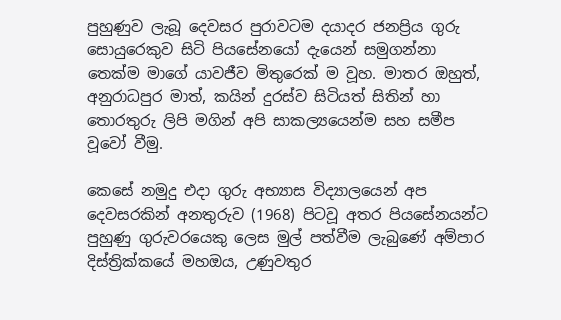පුහුණුව ලැබූ දෙවසර පුරාවටම දයාදර ජනප්‍රිය ගුරු සොයුරෙකුව සිටි පියසේනයෝ දැයෙන් සමුගන්නා තෙක්‌ම මාගේ යාවජීව මිතුරෙක්‌ ම වූහ. මාතර ඔහුත්, අනුරාධපුර මාත්, කයින් දුරස්‌ව සිටියත් සිතින් හා තොරතුරු ලිපි මගින් අපි සාකල්‍යයෙන්ම සහ සමීප වූවෝ වීමු.

කෙසේ නමුදු එදා ගුරු අභ්‍යාස විද්‍යාලයෙන් අප දෙවසරකින් අනතුරුව (1968) පිටවූ අතර පියසේනයන්ට පුහුණු ගුරුවරයෙකු ලෙස මුල් පත්වීම ලැබුණේ අම්පාර දිස්‌ත්‍රික්‌කයේ මහඔය, උණුවතුර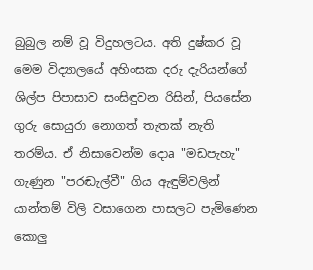බුබුල නම් වූ විදුහලටය. අති දුෂ්කර වූ මෙම විද්‍යාලයේ අහිංසක දරු දැරියන්ගේ ශිල්ප පිපාසාව සංසිඳුවන රිසින්, පියසේන ගුරු සොයුරා නොගත් තැතක්‌ නැති තරම්ය. ඒ නිසාවෙන්ම දොa "මඩපැහැ" ගැණුන "පරඬැල්වී" ගිය ඇඳුම්වලින් යාන්තම් විලි වසාගෙන පාසලට පැමිණෙන කොලු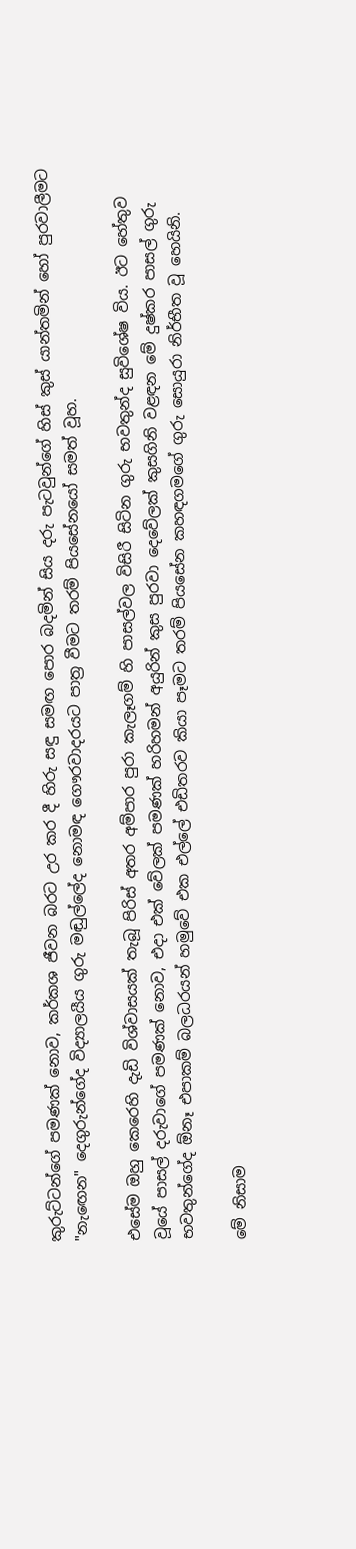කුරුට්‌ටන්ගේ පමණක්‌ නොව, කර්කශ ජීවන බරට උර කර දී හිරු සඳු සමඟ පොර බදමින් සිය දරු පැටවුන්ගේ හිස්‌ කුස්‌ යාන්තමින් හෝ පුරවාලීමට "නැඟෙන" දෙගුරුන්ගේද විද්‍යාලයීය ගුරු මඬුල්ලේද නොමඳ ගෞරවාදරයට පාත්‍ර වීමට තරම් පියසේනයෝ සමත් වූහ.

එසේම ඔහු කෙරෙහි දැඩි විශ්වාසයක්‌ තැබූ පිරිස්‌ අතර අම්පාර පුරා කැලෑගම් හි පාසල්වල විසිරී සිටින ගුරු භවතුන්ද සුවිශේෂ විය. ඊට හේතුව වූයේ පාසල් දරුවාගේ පමණක්‌ නොව, එදා එක්‌ වේලක්‌ පමණක්‌ හරිහමන් අයුරින් කුස පුරවා දෙවේලක්‌ කුසගිනි වළඳන මේ දුෂ්කර පාසල් ගුරු භවතුන්ගේද ඕනෑ එපාකම් බලධරයන් හමුවේ එක එල්ලේ එඩිතරව කියා පෑමට තරම් පියසේන කහඳගමගේ ගුරු සොයුරා නිර්භීත වූ හෙයිනි.

මේ නිසාම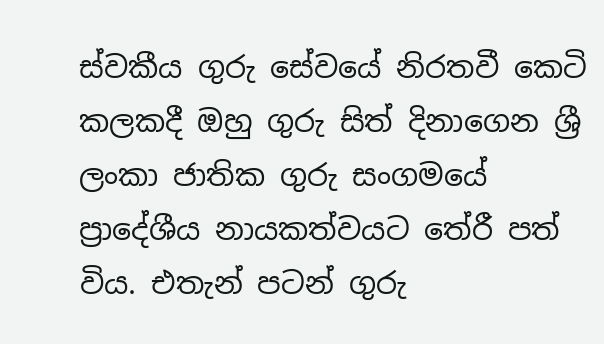ස්‌වකීය ගුරු සේවයේ නිරතවී කෙටි කලකදී ඔහු ගුරු සිත් දිනාගෙන ශ්‍රී ලංකා ජාතික ගුරු සංගමයේ ප්‍රාදේශීය නායකත්වයට තේරී පත් විය. එතැන් පටන් ගුරු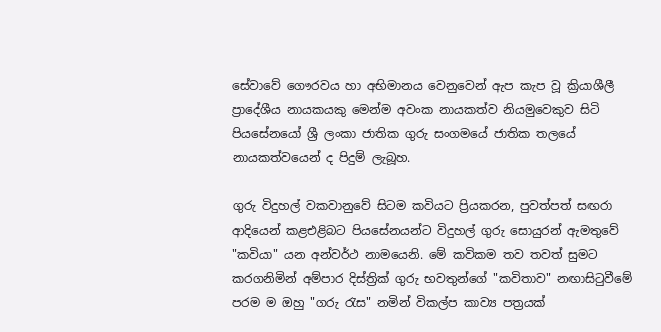සේවාවේ ගෞරවය හා අභිමානය වෙනුවෙන් ඇප කැප වූ ක්‍රියාශීලී ප්‍රාදේශීය නායකයකු මෙන්ම අවංක නායකත්ව නියමුවෙකුව සිටි පියසේනයෝ ශ්‍රී ලංකා ජාතික ගුරු සංගමයේ ජාතික තලයේ නායකත්වයෙන් ද පිදුම් ලැබූහ.

ගුරු විදුහල් වකවානුවේ සිටම කවියට ප්‍රියකරන, පුවත්පත් සඟරා ආදියෙන් කළඑළිබට පියසේනයන්ට විදුහල් ගුරු සොයුරන් ඇමතුවේ "කවියා" යන අන්වර්ථ නාමයෙනි. මේ කවිකම තව තවත් සුමට කරගනිමින් අම්පාර දිස්‌ත්‍රික්‌ ගුරු භවතුන්ගේ "කවිතාව" නඟාසිටුවීමේ පරම ම ඔහු "ගරු රැස" නමින් විකල්ප කාව්‍ය පත්‍රයක්‌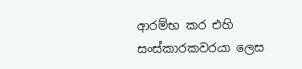ආරම්භ කර එහි සංස්‌කාරකවරයා ලෙස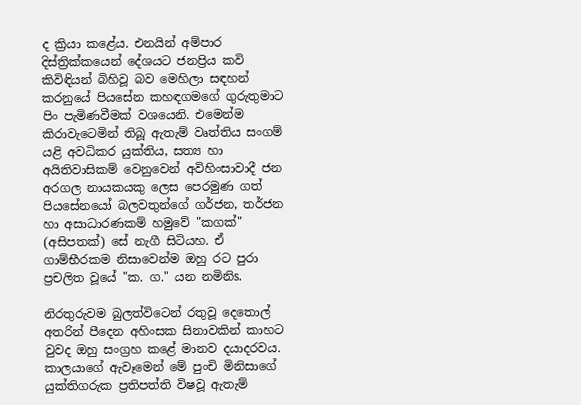ද ක්‍රියා කළේය. එනයින් අම්පාර දිස්‌ත්‍රික්‌කයෙන් දේශයට ජනප්‍රිය කවි කිවිඳියන් බිහිවූ බව මෙහිලා සඳහන් කරනුයේ පියසේන කහඳගමගේ ගුරුතුමාට පිං පැමිණවීමක්‌ වශයෙනි. එමෙන්ම කිරාවැටෙමින් තිබූ ඇතැම් වෘත්තිය සංගම් යළි අවධිකර යුක්‌තිය, සත්‍ය හා අයිතිවාසිකම් වෙනුවෙන් අවිහිංසාවාදී ජන අරගල නායකයකු ලෙස පෙරමුණ ගත් පියසේනයෝ බලවතුන්ගේ ගර්ජන, තර්ජන හා අසාධාරණකම් හමුවේ "කගක්‌" (අසිපතක්‌) සේ නැගී සිටියහ. ඒ ගාම්භීරකම නිසාවෙන්ම ඔහු රට පුරා ප්‍රචලිත වූයේ "ක. ග." යන නමිනිs.

නිරතුරුවම බුලත්විටෙන් රතුවූ දෙතොල් අතරින් පීදෙන අහිංසක සිනාවකින් කාහට වුවද ඔහු සංග්‍රහ කළේ මානව දයාදරවය. කාලයාගේ ඇවෑමෙන් මේ පුංචි මිනිසාගේ යුක්‌තිගරුක ප්‍රතිපත්ති විෂවූ ඇතැම්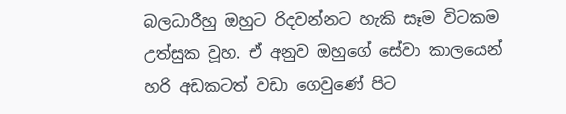බලධාරීහු ඔහුට රිදවන්නට හැකි සෑම විටකම උත්සුක වූහ. ඒ අනුව ඔහුගේ සේවා කාලයෙන් හරි අඩකටත් වඩා ගෙවුණේ පිට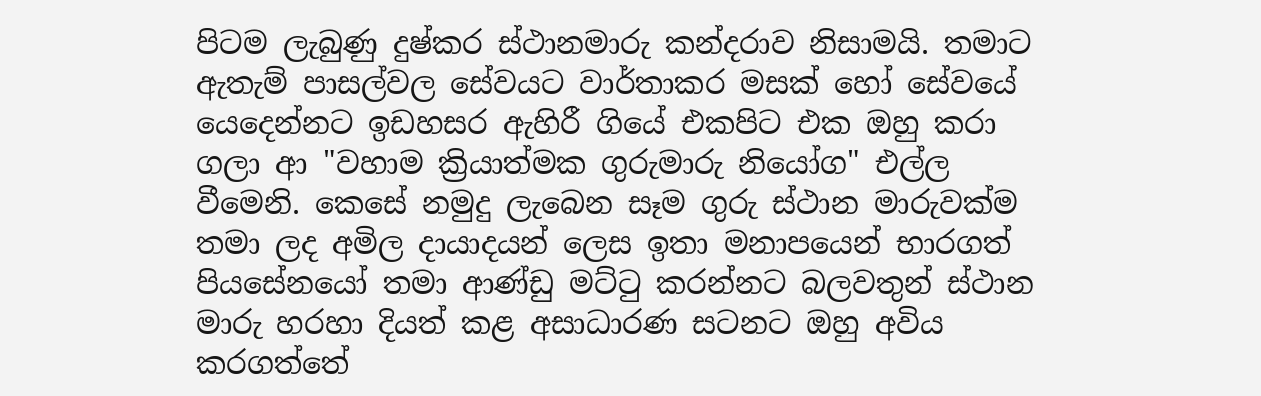පිටම ලැබුණු දුෂ්කර ස්‌ථානමාරු කන්දරාව නිසාමයි. තමාට ඇතැම් පාසල්වල සේවයට වාර්තාකර මසක්‌ හෝ සේවයේ යෙදෙන්නට ඉඩහසර ඇහිරී ගියේ එකපිට එක ඔහු කරා ගලා ආ "වහාම ක්‍රියාත්මක ගුරුමාරු නියෝග" එල්ල වීමෙනි. කෙසේ නමුදු ලැබෙන සෑම ගුරු ස්‌ථාන මාරුවක්‌ම තමා ලද අමිල දායාදයන් ලෙස ඉතා මනාපයෙන් භාරගත් පියසේනයෝ තමා ආණ්‌ඩු මට්‌ටු කරන්නට බලවතුන් ස්‌ථාන මාරු හරහා දියත් කළ අසාධාරණ සටනට ඔහු අවිය කරගත්තේ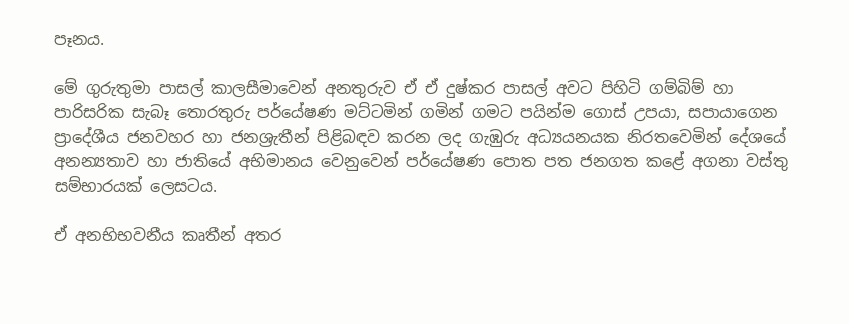පෑනය.

මේ ගුරුතුමා පාසල් කාලසීමාවෙන් අනතුරුව ඒ ඒ දුෂ්කර පාසල් අවට පිහිටි ගම්බිම් හා පාරිසරික සැබෑ තොරතුරු පර්යේෂණ මට්‌ටමින් ගමින් ගමට පයින්ම ගොස්‌ උපයා, සපායාගෙන ප්‍රාදේශීය ජනවහර හා ජනශ්‍රැතීන් පිළිබඳව කරන ලද ගැඹුරු අධ්‍යයනයක නිරතවෙමින් දේශයේ අනන්‍යතාව හා ජාතියේ අභිමානය වෙනුවෙන් පර්යේෂණ පොත පත ජනගත කළේ අගනා වස්‌තු සම්භාරයක්‌ ලෙසටය.

ඒ අනභිභවනීය කෘතීන් අතර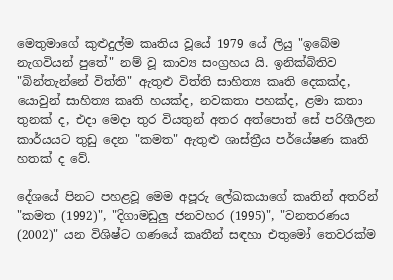මෙතුමාගේ කුළුදුල්ම කෘතිය වූයේ 1979 යේ ලියු "ඉබේම නැගවියන් පුතේ" නම් වූ කාව්‍ය සංග්‍රහය යි. ඉනික්‌බිතිව "බින්තැන්නේ විත්ති" ඇතුළු විත්ති සාහිත්‍ය කෘති දෙකක්‌ද, යොවුන් සාහිත්‍ය කෘති හයක්‌ද, නවකතා පහක්‌ද, ළමා කතා තුනක්‌ ද, එදා මෙදා තුර වියතුන් අතර අත්පොත් සේ පරිශීලන කාර්යයට තුඩු දෙන "කමත" ඇතුළු ශාස්‌ත්‍රීය පර්යේෂණ කෘති හතක්‌ ද වේ.

දේශයේ පිනට පහළවූ මෙම අපූරු ලේඛකයාගේ කෘතින් අතරින් "කමත (1992)", "දිගාමඩුලු ජනවහර (1995)", "වනතරණය (2002)" යන විශිෂ්ට ගණයේ කෘතීන් සඳහා එතුමෝ තෙවරක්‌ම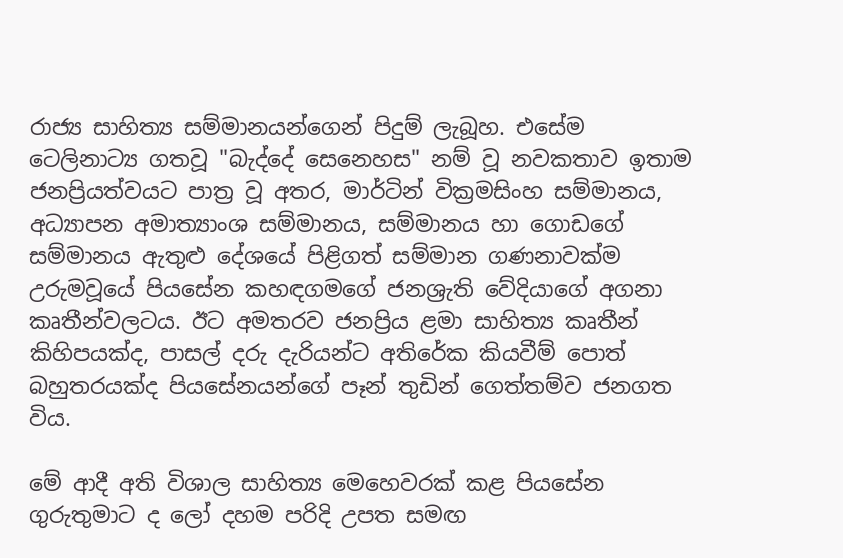රාජ්‍ය සාහිත්‍ය සම්මානයන්ගෙන් පිදුම් ලැබූහ. එසේම ටෙලිනාට්‍ය ගතවූ "බැද්දේ සෙනෙහස" නම් වූ නවකතාව ඉතාම ජනප්‍රියත්වයට පාත්‍ර වූ අතර, මාර්ටින් වික්‍රමසිංහ සම්මානය, අධ්‍යාපන අමාත්‍යාංශ සම්මානය, සම්මානය හා ගොඩගේ සම්මානය ඇතුළු දේශයේ පිළිගත් සම්මාන ගණනාවක්‌ම උරුමවූයේ පියසේන කහඳගමගේ ජනශ්‍රැති වේදියාගේ අගනා කෘතීන්වලටය. ඊට අමතරව ජනප්‍රිය ළමා සාහිත්‍ය කෘතීන් කිහිපයක්‌ද, පාසල් දරු දැරියන්ට අතිරේක කියවීම් පොත් බහුතරයක්‌ද පියසේනයන්ගේ පෑන් තුඩින් ගෙත්තම්ව ජනගත විය.

මේ ආදී අති විශාල සාහිත්‍ය මෙහෙවරක්‌ කළ පියසේන ගුරුතුමාට ද ලෝ දහම පරිදි උපත සමඟ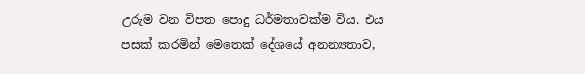උරුම වන විපත පොදු ධර්මතාවක්‌ම විය. එය පසක්‌ කරමින් මෙතෙක්‌ දේශයේ අනන්‍යතාව,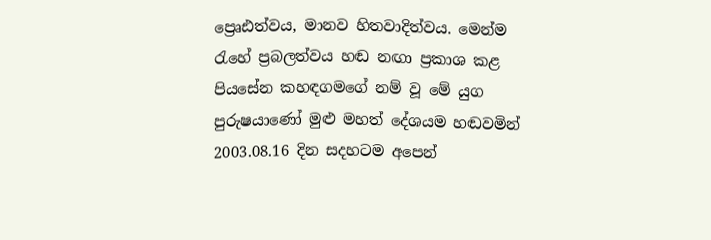ප්‍රෙෘඪත්වය, මානව හිතවාදිත්වය. මෙන්ම රැහේ ප්‍රබලත්වය හඬ නඟා ප්‍රකාශ කළ පියසේන කහඳගමගේ නම් වූ මේ යුග පුරුෂයාණෝ මුළු මහත් දේශයම හඬවමින් 2003.08.16 දින සදහටම අපෙන්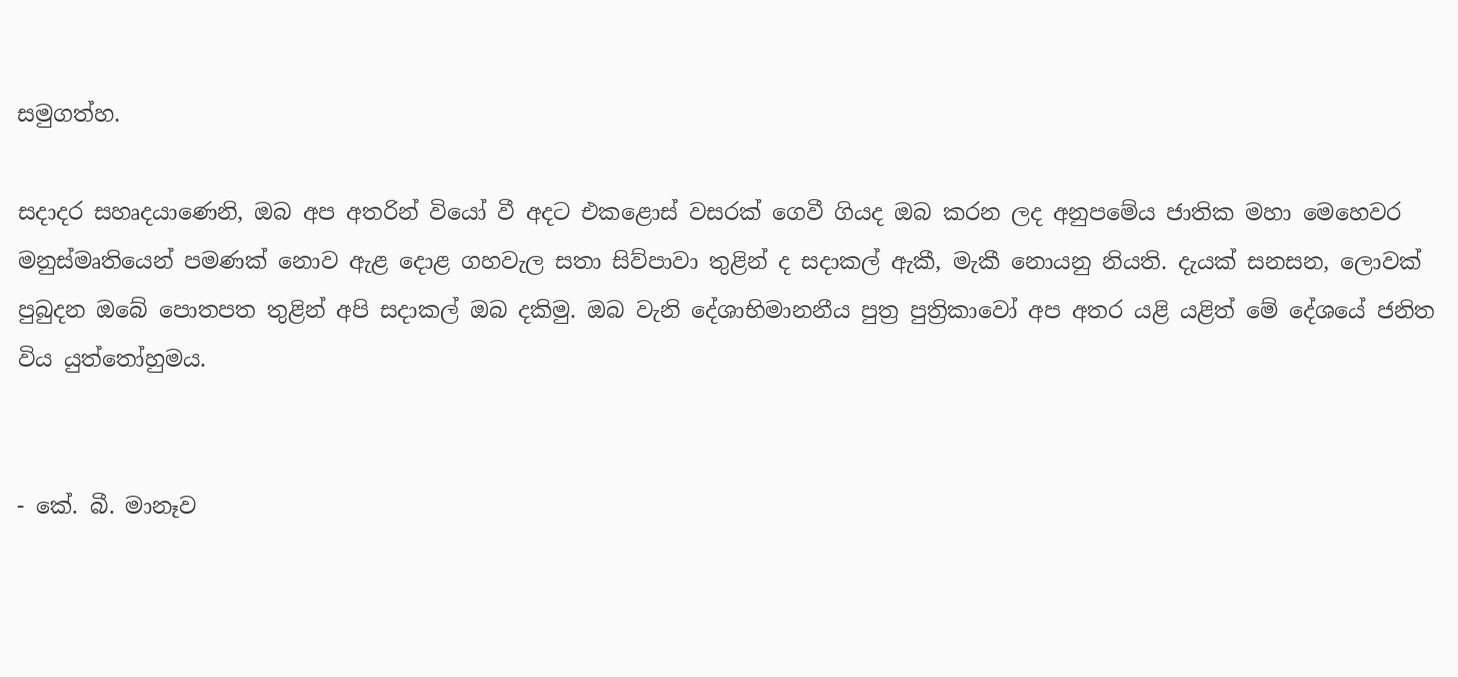සමුගත්හ.

සදාදර සහෘදයාණෙනි, ඔබ අප අතරින් වියෝ වී අදට එකළොස්‌ වසරක්‌ ගෙවී ගියද ඔබ කරන ලද අනුපමේය ජාතික මහා මෙහෙවර මනුස්‌මෘතියෙන් පමණක්‌ නොව ඇළ දොළ ගහවැල සතා සිව්පාවා තුළින් ද සදාකල් ඇකී, මැකී නොයනු නියති. දැයක්‌ සනසන, ලොවක්‌ පුබුදන ඔබේ පොතපත තුළින් අපි සදාකල් ඔබ දකිමු. ඔබ වැනි දේශාභිමානනීය පුත්‍ර පුත්‍රිකාවෝ අප අතර යළි යළිත් මේ දේශයේ ජනිත විය යුත්තෝහුමය.


- කේ. බී. මානෑව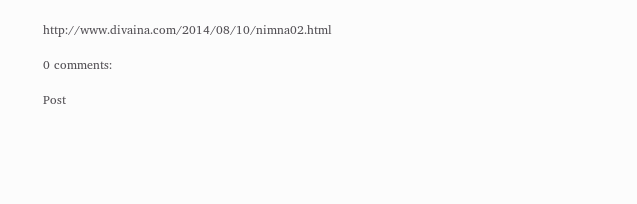http://www.divaina.com/2014/08/10/nimna02.html

0 comments:

Post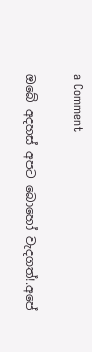a Comment

ඔබේ අදහස් අපට බොහෝ වැදගත්!.අපේ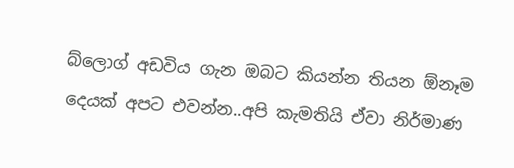බ්ලොග් අඩවිය ගැන ඔබට කියන්න තියන ඕනෑම දෙයක් අපට එවන්න..අපි කැමතියි ඒවා නිර්මාණ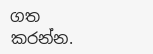ගත කරන්න.